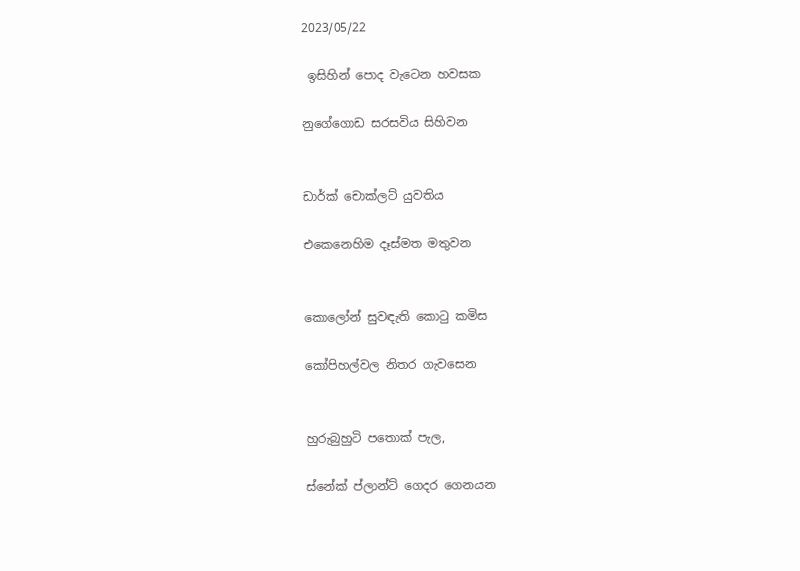2023/05/22

 ඉසිහින් පොද වැටෙන හවසක

නුගේගොඩ සරසවිය සිහිවන


ඩාර්ක් චොක්ලට් යුවතිය

එකෙනෙහිම දෑස්මත මතුවන


කොලෝන් සුවඳැති කොටු කමිස

කෝපිහල්වල නිතර ගැවසෙන


හුරුබුහුටි පතොක් පැල,

ස්නේක් ප්ලාන්ට් ගෙදර ගෙනයන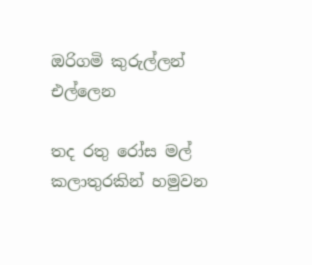ඔරිගමි කුරුල්ලන් එල්ලෙන

තද රතු රෝස මල් කලාතුරකින් හමුවන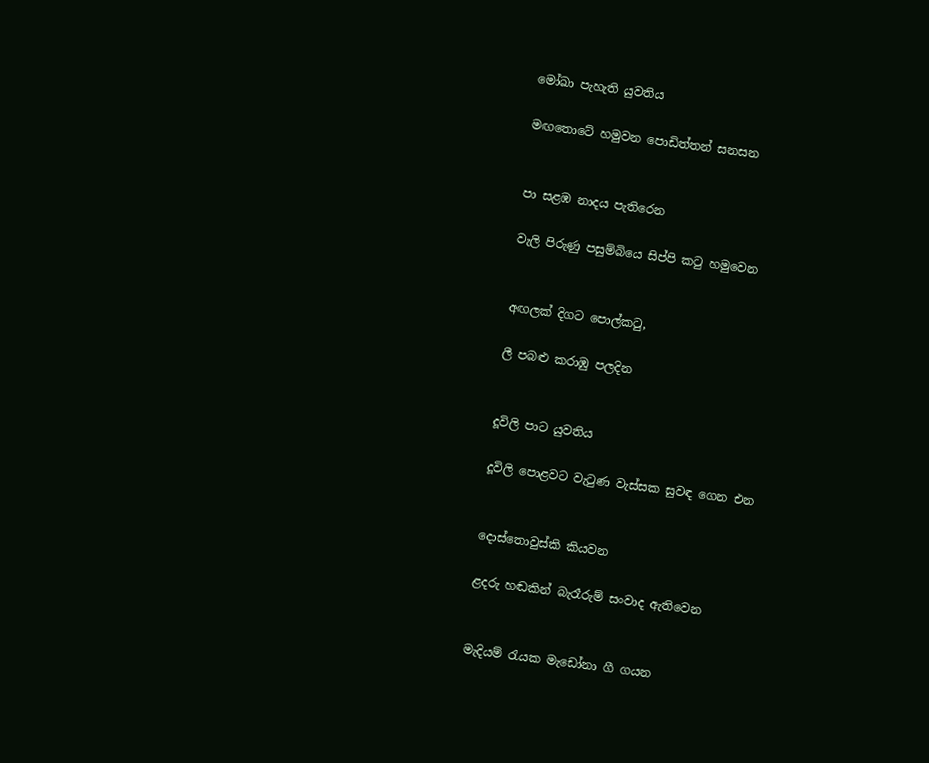මෝඛා පැහැති යුවතිය

මඟතොටේ හමුවන පොඩිත්තන් සනසන


පා සළඹ නාදය පැතිරෙන

වැලි පිරුණු පසුම්බියෙ සිප්පි කටු හමුවෙන


අඟලක් දිගට පොල්කටු,

ලී පබළු කරාඹු පලදින


දූවිලි පාට යුවතිය

දූවිලි පොළවට වැටුණ වැස්සක සුවඳ ගෙන එන


දොස්තොවුස්කි කියවන

ළදරු හඬකින් බැරෑරුම් සංවාද ඇතිවෙන


මැදියම් රැයක මැඩෝනා ගී ගයන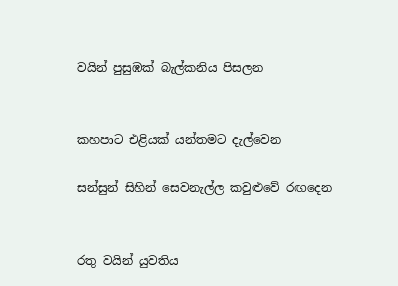වයින් පුසුඹක් බැල්කනිය පිසලන


කහපාට එළියක් යන්තමට දැල්වෙන

සන්සුන් සිහින් සෙවනැල්ල කවුළුවේ රඟදෙන


රතු වයින් යුවතිය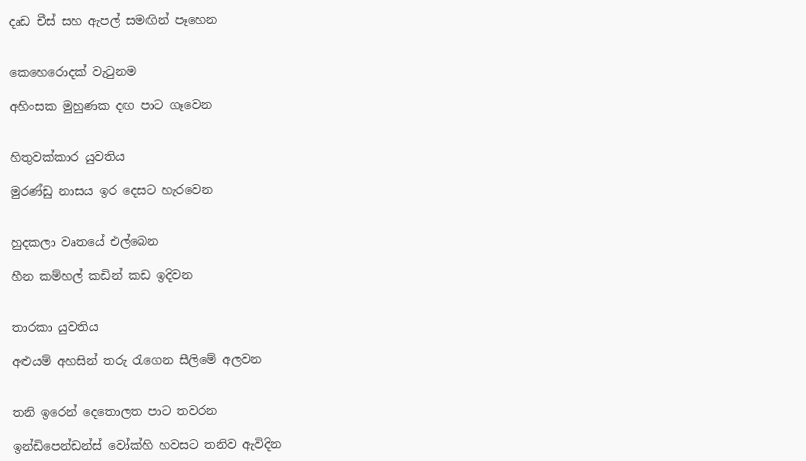දෘඩ චීස් සහ ඇපල් සමඟින් පෑහෙන


කෙහෙරොදක් වැටුනම

අහිංසක මුහුණක දඟ පාට ගෑවෙන


හිතුවක්කාර යුවතිය

මුරණ්ඩු නාසය ඉර දෙසට හැරවෙන


හුදකලා වෘතයේ එල්බෙන

හීන කම්හල් කඩින් කඩ ඉදිවන


තාරකා යුවතිය

අළුයම් අහසින් තරු රැගෙන සීලිමේ අලවන


තනි ඉරෙන් දෙතොලත පාට තවරන

ඉන්ඩිපෙන්ඩන්ස් වෝක්හි හවසට තනිව ඇවිදින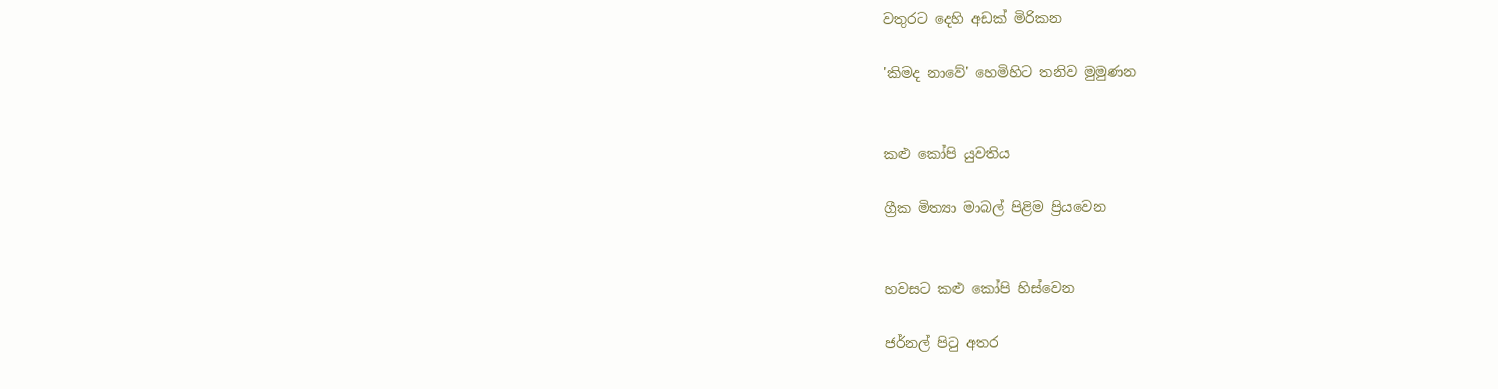වතුරට දෙහි අඩක් මිරිකන

'කිමද නාවේ' හෙමිහිට තනිව මුමුණන


කළු කෝපි යුවතිය

ග්‍රීක මිත්‍යා මාබල් පිළිම ප්‍රියවෙන


හවසට කළු කෝපි හිස්වෙන

ජර්නල් පිටු අතර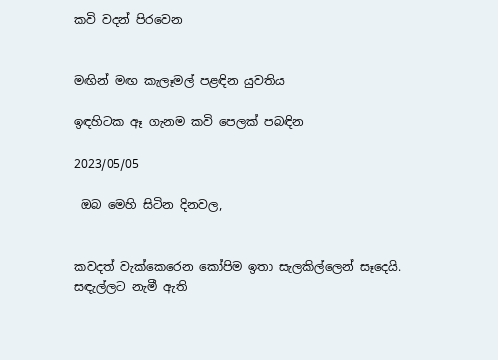කවි වදන් පිරවෙන


මඟින් මඟ කැලෑමල් පළඳින යුවතිය

ඉඳහිටක ඈ ගැනම කවි පෙලක් පබඳින

2023/05/05

 ඔබ මෙහි සිටින දිනවල,


කවදත් වැක්කෙරෙන කෝපිම ඉතා සැලකිල්ලෙන් සෑදෙයි.
සඳැල්ලට නැමී ඇති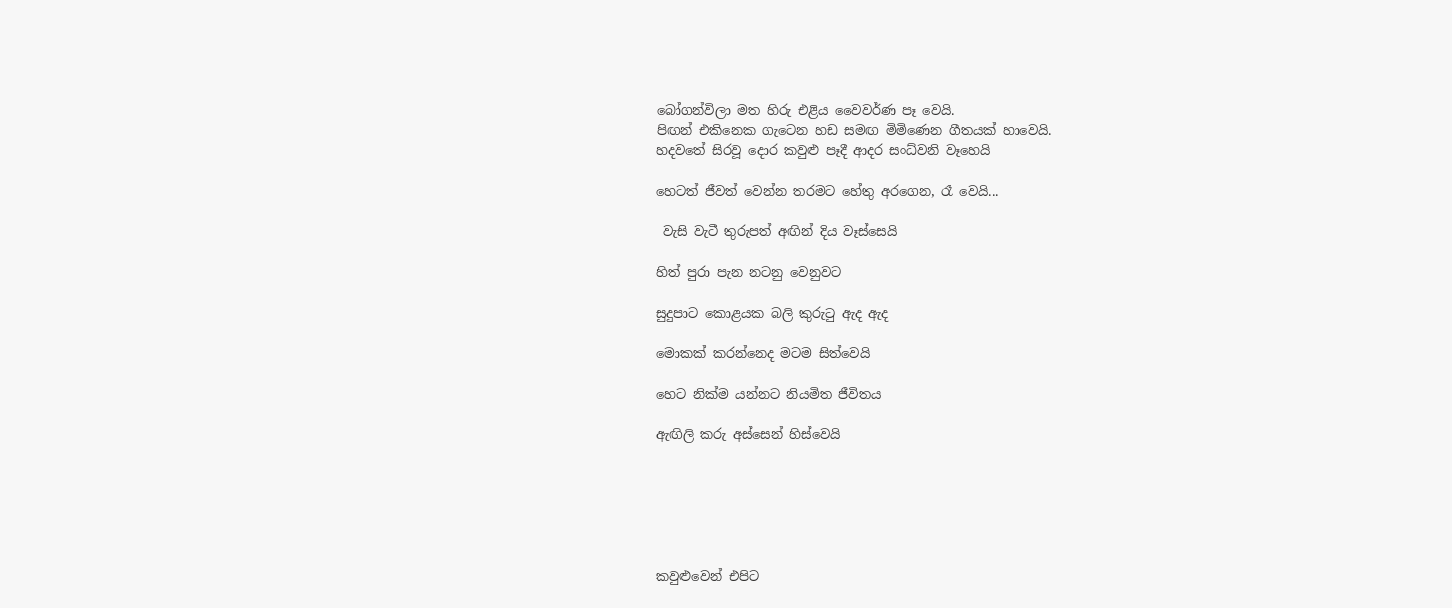බෝගන්විලා මත හිරු එළිය වෛවර්ණ පෑ වෙයි.
පිඟන් එකිනෙක ගැටෙන හඩ සමඟ මිමිණෙන ගීතයක් හාවෙයි.
හදවතේ සිරවූ දොර කවුළු පෑදී ආදර සංධ්වනි වෑහෙයි

හෙටත් ජීවත් වෙන්න තරමට හේතු අරගෙන, රෑ වෙයි...

 වැසි වැටී තුරුපත් අඟින් දිය වෑස්සෙයි

හිත් පුරා පැන නටනු වෙනුවට

සුදුපාට කොළයක බලි කුරුටු ඇද ඇද

මොකක් කරන්නෙද මටම සිත්වෙයි

හෙට නික්ම යන්නට නියමිත ජීවිතය

ඇඟිලි කරු අස්සෙන් හිස්වෙයි






කවුළුවෙන් එපිට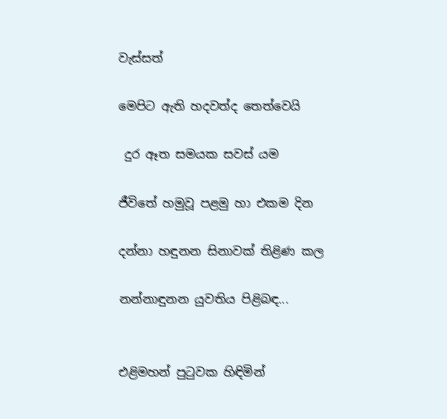වැස්සත්

මෙපිට ඇති හදවත්ද තෙත්වෙයි

 දුර ඈත සමයක සවස් යම

ජීවිතේ හමුවූ පළමු හා එකම දින

දන්නා හඳුනන සිනාවක් තිළිණ කල

නන්නාඳුනන යුවතිය පිළිබඳ...


එළිමහන් පුටුවක හිඳිමින්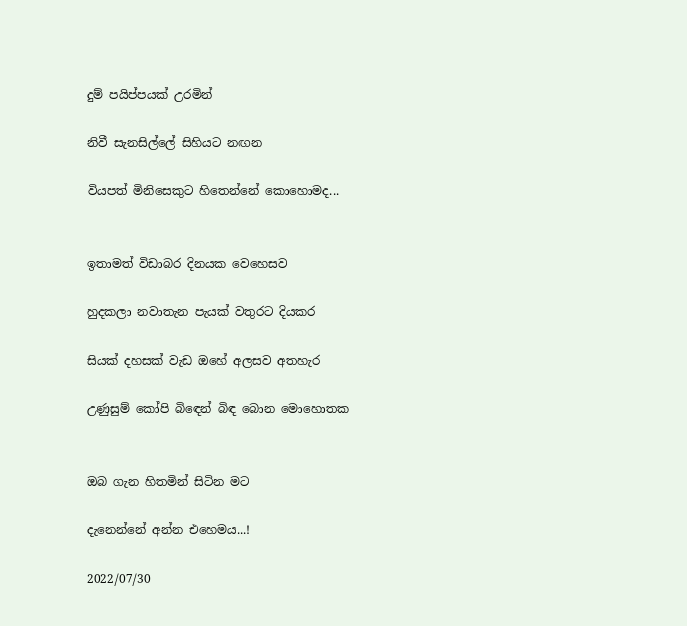දුම් පයිප්පයක් උරමින්

නිවී සැනසිල්ලේ සිහියට නඟන

වියපත් මිනිසෙකුට හිතෙන්නේ කොහොමද...


ඉතාමත් විඩාබර දිනයක වෙහෙසව

හුදකලා නවාතැන පැයක් වතුරට දියකර

සියක් දහසක් වැඩ ඔහේ අලසව අතහැර

උණුසුම් කෝපි බිඳෙන් බිඳ බොන මොහොතක


ඔබ ගැන හිතමින් සිටින මට

දැනෙන්නේ අන්න එහෙමය...!

2022/07/30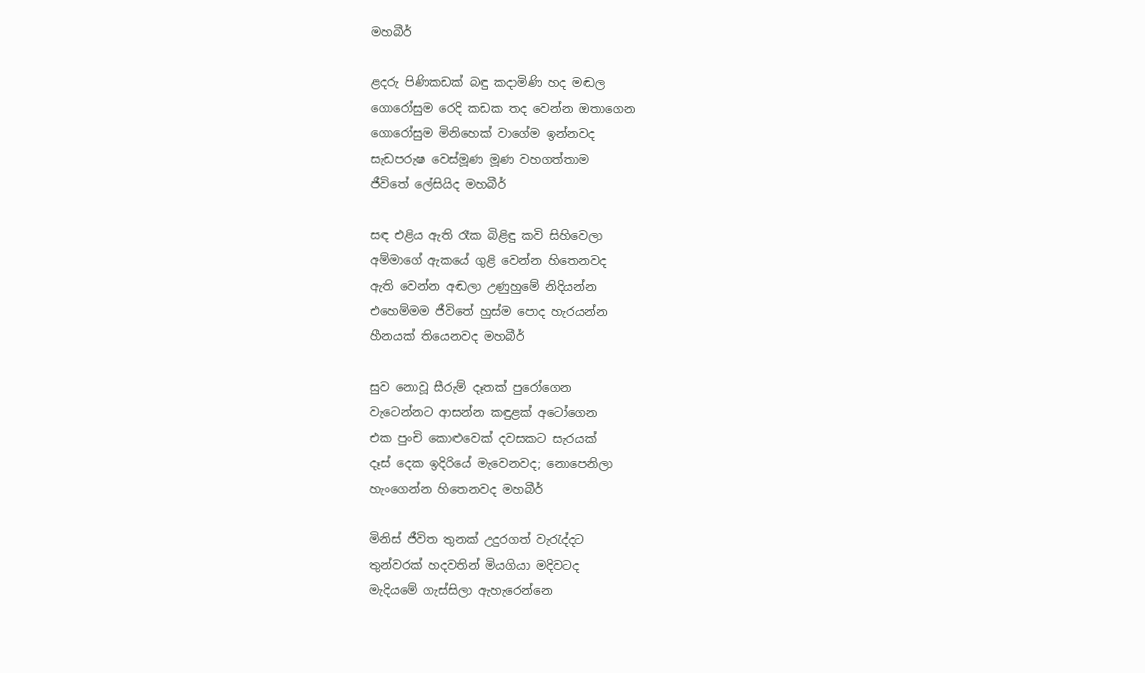මහබීර්

ළදරු පිණිකඩක් බඳු කදාමිණි හද මඬල
ගොරෝසුම රෙදි කඩක තද වෙන්න ඔතාගෙන
ගොරෝසුම මිනිහෙක් වාගේම ඉන්නවද
සැඩපරුෂ වෙස්මූණ මූණ වහගත්තාම
ජීවිතේ ලේසියිද මහබීර්

සඳ එළිය ඇති රෑක බිළිඳු කවි සිහිවෙලා
අම්මාගේ ඇකයේ ගුළි වෙන්න හිතෙනවද
ඇති වෙන්න අඬලා උණුහුමේ නිදියන්න
එහෙම්මම ජීවිතේ හුස්ම පොද හැරයන්න
හීනයක් තියෙනවද මහබීර්

සුව නොවූ සීරුම් දෑතක් පුරෝගෙන
වැටෙන්නට ආසන්න කඳුළක් අටෝගෙන
එක පුංචි කොළුවෙක් දවසකට සැරයක්
දෑස් දෙක ඉදිරියේ මැවෙනවද; නොපෙනිලා
හැංගෙන්න හිතෙනවද මහබීර්

මිනිස් ජීවිත තුනක් උදුරගත් වැරැද්දට
තුන්වරක් හදවතින් මියගියා මදිවටද
මැදියමේ ගැස්සිලා ඇහැරෙන්නෙ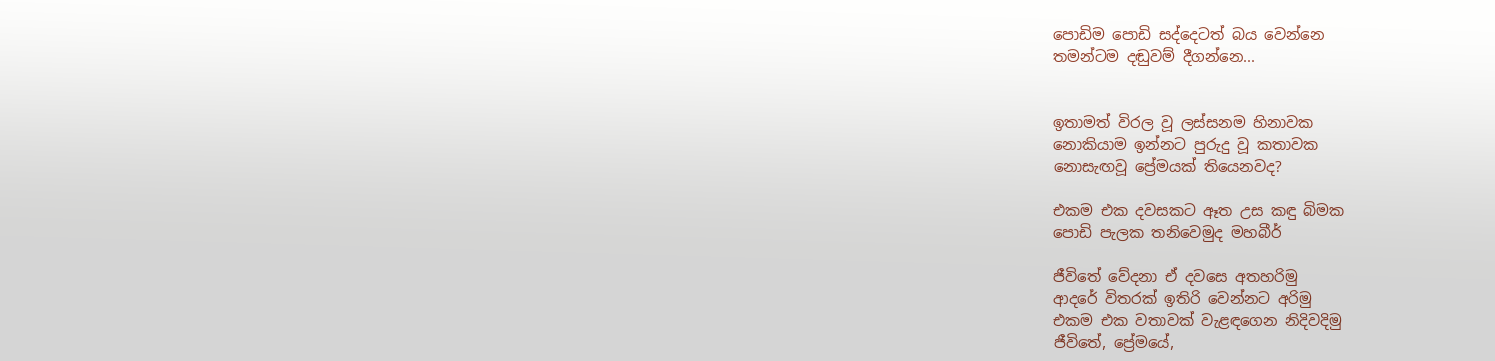පොඩිම පොඩි සද්දෙටත් බය වෙන්නෙ
තමන්ටම දඬුවම් දීගන්නෙ...


ඉතාමත් විරල වූ ලස්සනම හිනාවක
නොකියාම ඉන්නට පුරුදු වූ කතාවක
නොසැඟවූ ප්‍රේමයක් තියෙනවද?

එකම එක දවසකට ඈත උස කඳු බිමක
පොඩි පැලක තනිවෙමුද මහබීර්

ජීවිතේ වේදනා ඒ දවසෙ අතහරිමු
ආදරේ විතරක් ඉතිරි වෙන්නට අරිමු
එකම එක වතාවක් වැළඳගෙන නිදිවදිමු
ජීවිතේ, ප්‍රේමයේ,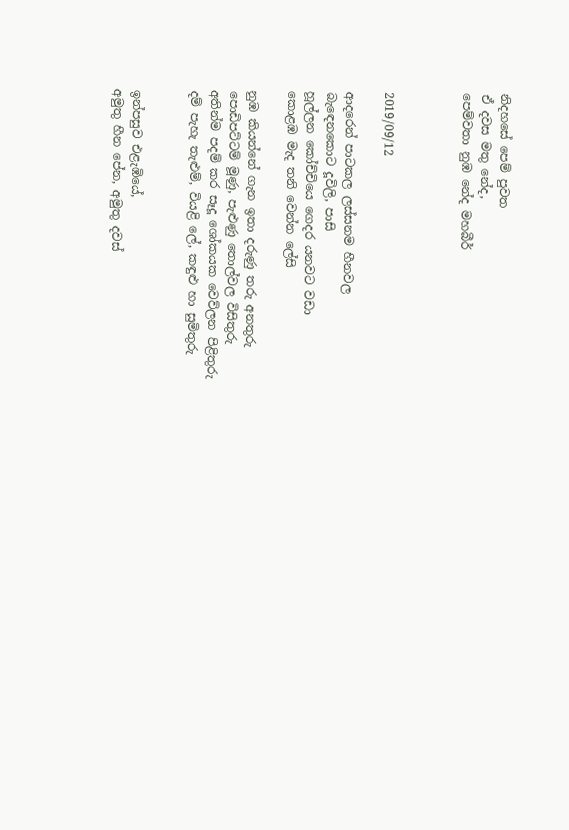නිදහසේ පෙම් පුවත
ඒ දවස මතු නේද,
පෙම්වතා නුඹ නේද මහබීර්



2019/09/12

ආදරෙන් පාටකල ලස්සනම හීනවල
බැඳෙනකොට දූවිලි, පාසි
හූල්ලන කෝච්චියෙ ගෙදර යනවට වඩා
කොළඹ මැද තනි වෙන්න ලේසි

නුඹ කියන්නේ ගැන ඉතා දරුණු තරු අනතුරු
පොඩිපට්ටම් මූණු, පැළුණු තොල්වල විසිතුරු
අතින්ම පදම් කර සෑදූ ශෝකයක වෙව්ලන පිළිතුරු
දම් පැහැ තැළුම්, වියළි ලේ, කඳුළු හා සුමිතුරු


ඉන්පසුව එළැඹියේ,
අමුතු හීන පේන, අමුතු දවස්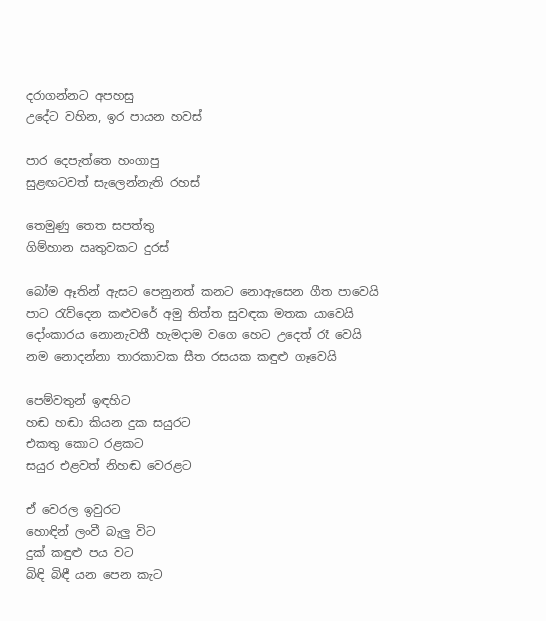දරාගන්නට අපහසු
උදේට වහින, ඉර පායන හවස්

පාර දෙපැත්තෙ හංගාපු
සුළඟටවත් සැලෙන්නැති රහස්

තෙමුණු තෙත සපත්තු
ගිම්හාන ඍතුවකට දුරස්

බෝම ඈතින් ඇසට පෙනුනත් කනට නොඇසෙන ගීත පාවෙයි
පාට රැව්දෙන කළුවරේ අමු තිත්ත සුවඳක මතක යාවෙයි
දෝංකාරය නොනැවතී හැමදාම වගෙ හෙට උදෙත් රෑ වෙයි
නම නොදන්නා තාරකාවක සීත රසයක කඳුළු ගෑවෙයි

පෙම්වතුන් ඉඳහිට
හඬ හඬා කියන දුක සයුරට
එකතු කොට රළකට
සයුර එළවත් නිහඬ වෙරළට

ඒ වෙරල ඉවුරට
හොඳින් ලංවී බැලු විට
දුක් කඳුළු පය වට
බිඳි බිඳී යන පෙන කැට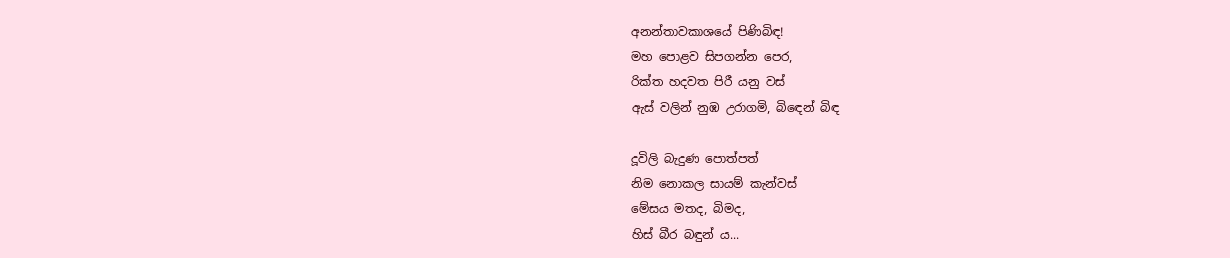අනන්තාවකාශයේ පිණිබිඳ!
මහ පොළව සිපගන්න පෙර,
රික්ත හදවත පිරී යනු වස්
ඇස් වලින් නුඹ උරාගමි, බිඳෙන් බිඳ

දූවිලි බැදුණ පොත්පත්
නිම නොකල සායම් කැන්වස්
මේසය මතද, බිමද,
හිස් බීර බඳුන් ය...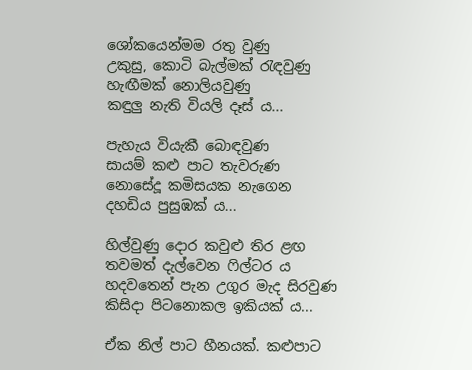ශෝකයෙන්මම රතු වුණු
උකුසු, කොටි බැල්මක් රැඳවුණු
හැඟීමක් නොලියවුණු
කඳුලු නැති වියලි දෑස් ය...

පැහැය වියැකී බොඳවුණ
සායම් කළු පාට තැවරුණ
නොසේදූ කමිසයක නැගෙන
දහඩිය පුසුඹක් ය...

හිල්වුණු දොර කවුළු තිර ළඟ
තවමත් දැල්වෙන ෆිල්ටර ය
හදවතෙන් පැන උගුර මැද සිරවුණ
කිසිදා පිටනොකල ඉකියක් ය...

ඒක නිල් පාට හීනයක්. කළුපාට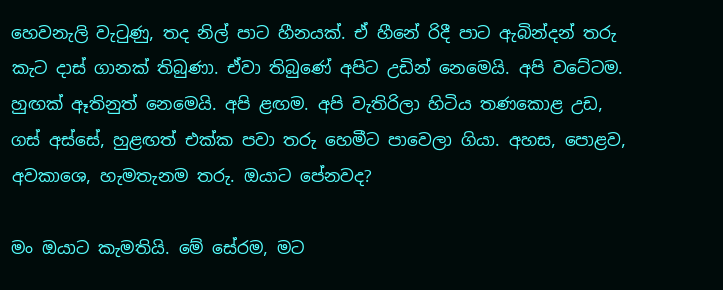හෙවනැලි වැටුණු, තද නිල් පාට හීනයක්. ඒ හීනේ රිදී පාට ඇබින්දන් තරු කැට දාස් ගානක් තිබුණා. ඒවා තිබුණේ අපිට උඩින් නෙමෙයි. අපි වටේටම. හුඟක් ඈතිනුත් නෙමෙයි. අපි ළඟම. අපි වැතිරිලා හිටිය තණකොළ උඩ, ගස් අස්සේ, හුළඟත් එක්ක පවා තරු හෙමීට පාවෙලා ගියා. අහස, පොළව, අවකාශෙ, හැමතැනම තරු. ඔයාට පේනවද?

මං ඔයාට කැමතියි. මේ සේරම, මට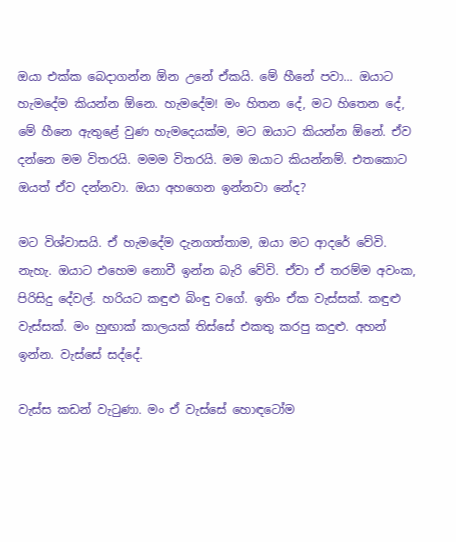ඔයා එක්ක බෙදාගන්න ඕන උනේ ඒකයි. මේ හීනේ පවා... ඔයාට හැමදේම කියන්න ඕනෙ. හැමදේම! මං හිතන දේ, මට හිතෙන දේ, මේ හීනෙ ඇතුළේ වුණ හැමදෙයක්ම, මට ඔයාට කියන්න ඕනේ. ඒව දන්නෙ මම විතරයි. මමම විතරයි. මම ඔයාට කියන්නම්. එතකොට ඔයත් ඒව දන්නවා. ඔයා අහගෙන ඉන්නවා නේද?

මට විශ්වාසයි. ඒ හැමදේම දැනගත්තාම, ඔයා මට ආදරේ වේවි. නැහැ. ඔයාට එහෙම නොවී ඉන්න බැරි වේවි. ඒවා ඒ තරම්ම අවංක, පිරිසිදු දේවල්. හරියට කඳුළු බිංඳු වගේ. ඉතිං ඒක වැස්සක්. කඳුළු වැස්සක්. මං හුඟාක් කාලයක් තිස්සේ එකතු කරපු කදුළු. අහන් ඉන්න. වැස්සේ සද්දේ.

වැස්ස කඩන් වැටුණා. මං ඒ වැස්සේ හොඳටෝම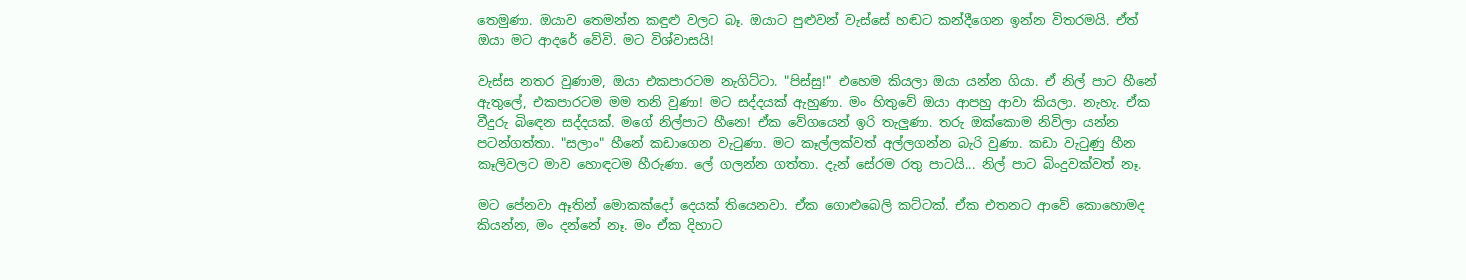තෙමුණා. ඔයාව තෙමන්න කඳුළු වලට බෑ. ඔයාට පුළුවන් වැස්සේ හඬට කන්දීගෙන ඉන්න විතරමයි. ඒත් ඔයා මට ආදරේ වේවි. මට විශ්වාසයි!

වැස්ස නතර වුණාම, ඔයා එකපාරටම නැගිට්ටා. "පිස්සු!" එහෙම කියලා ඔයා යන්න ගියා. ඒ නිල් පාට හීනේ ඇතුලේ, එකපාරටම මම තනි වුණා! මට සද්දයක් ඇහුණා. මං හිතුවේ ඔයා ආපහු ආවා කියලා. නැහැ. ඒක වීදුරු බිඳෙන සද්දයක්. මගේ නිල්පාට හීනෙ! ඒක වේගයෙන් ඉරි තැලුණා. තරු ඔක්කොම නිවිලා යන්න පටන්ගත්තා. "සලාං" හීනේ කඩාගෙන වැටුණා. මට කෑල්ලක්වත් අල්ලගන්න බැරි වුණා. කඩා වැටුණු හීන කෑලිවලට මාව හොඳටම හීරුණා. ලේ ගලන්න ගත්‍තා. දැන් සේරම රතු පාටයි... නිල් පාට බිංදුවක්වත් නෑ.

මට පේනවා ඈතින් මොකක්දෝ දෙයක් තියෙනවා. ඒක ගොළුබෙලි කට්ටක්. ඒක එතනට ආවේ කොහොමද කියන්න, මං දන්නේ නෑ. මං ඒක දිහාට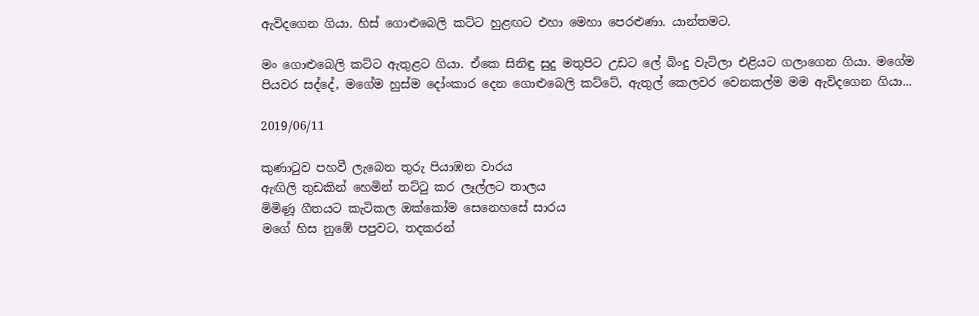ඇවිදගෙන ගියා. හිස් ගොළුබෙලි කට්ට හුළඟට එහා මෙහා පෙරළුණා. යාන්තමට.

මං ගොළුබෙලි කට්ට ඇතුළට ගියා. ඒකෙ සිනිඳු සුදු මතුපිට උඩට ලේ බිංදු වැටිලා එළියට ගලාගෙන ගියා. මගේම පියවර සද්දේ, මගේම හුස්ම දෝංකාර දෙන ගොළුබෙලි කට්ටේ, ඇතුල් කෙලවර වෙනකල්ම මම ඇවිදගෙන ගියා...

2019/06/11

කුණාටුව පහවී ලැබෙන තුරු පියාඹන වාරය
ඇඟිලි තුඩකින් හෙමින් තට්ටු කර ලෑල්ලට තාලය
මිමිණූ ගීතයට කැටිකල ඔක්කෝම සෙනෙහසේ සාරය
මගේ හිස නුඹේ පපුවට, තදකරන්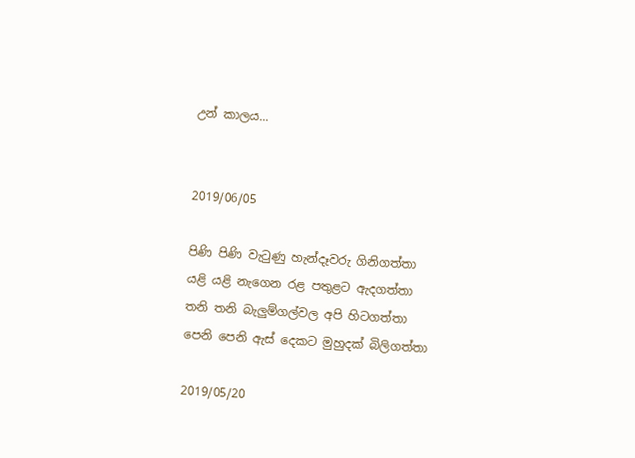උන් කාලය...


2019/06/05

පිණි පිණි වැටුණු හැන්දෑවරු ගිනිගත්තා
යළි යළි නැගෙන රළ පතුළට ඇදගත්තා
තනි තනි බැලුම්ගල්වල අපි හිටගත්‍තා
පෙනි පෙනි ඇස් දෙකට මුහුදක් බිලිගත්තා

2019/05/20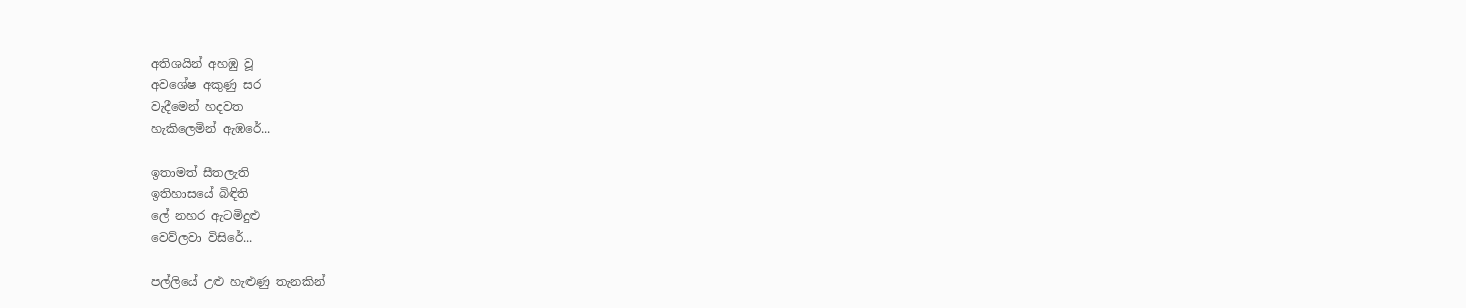අතිශයින් අහඹු වූ
අවශේෂ අකුණු සර
වැදීමෙන් හදවත
හැකිලෙමින් ඇඹරේ...

ඉතාමත් සීතලැති
ඉතිහාසයේ බිඳිති
ලේ නහර ඇටමිදුළු
වෙව්ලවා විසිරේ...

පල්ලියේ උළු හැළුණු තැනකින්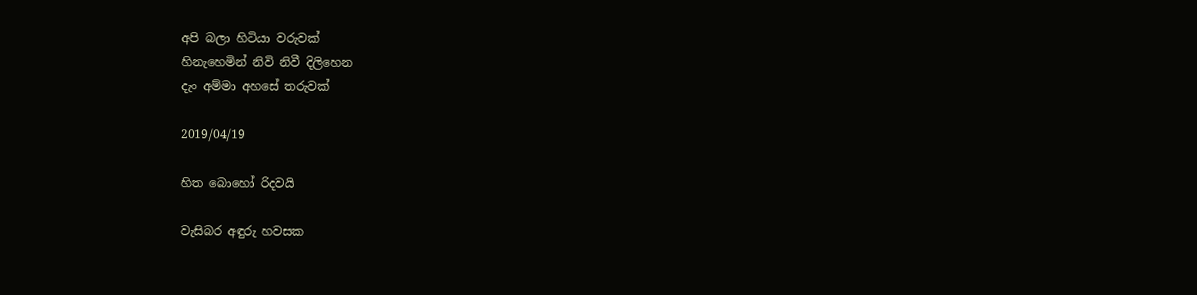අපි බලා හිටියා වරුවක්
හිනැහෙමින් නිවි නිවී දිලිහෙන
දැං අම්මා අහසේ තරුවක්

2019/04/19

හිත බොහෝ රිදවයි

වැසිබර අඳුරු හවසක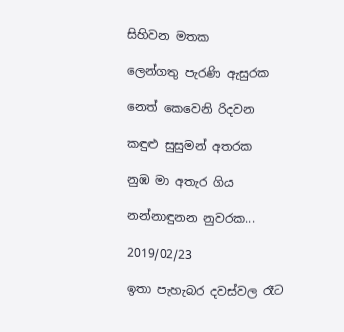සිහිවන මතක

ලෙන්ගතු පැරණි ඇසුරක

නෙත් කෙවෙනි රිදවන

කඳුළු සුසුමන් අතරක

නුඹ මා අතැර ගිය

නන්නාඳුනන නුවරක...

2019/02/23

ඉතා පැහැබර දවස්වල රෑට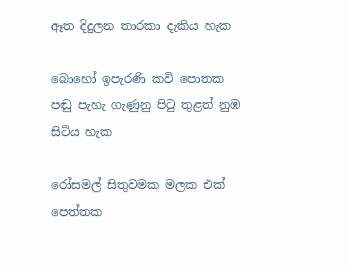ඈත දිදුලන තාරකා දැකිය හැක

බොහෝ ඉපැරණි කවි පොතක
පඬු පැහැ ගැණුනු පිටු තුළත් නුඹ සිටිය හැක

රෝසමල් සිතුවමක මලක එක් පෙත්තක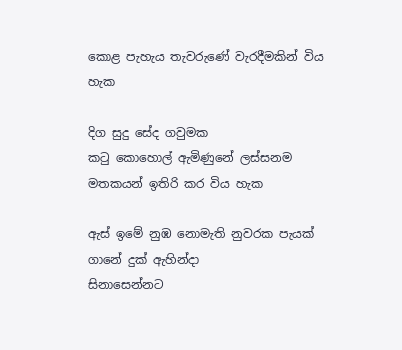කොළ පැහැය තැවරුණේ වැරදීමකින් විය හැක

දිග සුදු සේද ගවුමක
කටු කොහොල් ඇමිණුනේ ලස්සනම මතකයන් ඉතිරි කර විය හැක

ඇස් ඉමේ නුඹ නොමැති නුවරක පැයක් ගානේ දුක් ඇහින්දා
සිනාසෙන්නට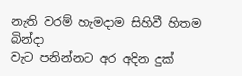නැති වරම් හැමදාම සිහිවී හිතම බින්දා
වැට පනින්නට අර අදින දුක්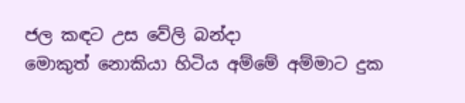ජල කඳට උස වේලි බන්දා
මොකුත් නොකියා හිටිය අම්මේ අම්මාට දුක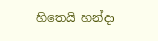හිතෙයි හන්දා